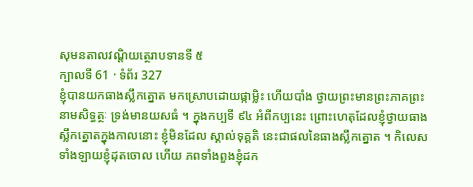សុមនតាលវណ្តិយត្ថេរាបទានទី ៥
ក្បាលទី 61 · ទំព័រ 327
ខ្ញុំបានយកធាងស្លឹកត្នោត មកស្រោបដោយផ្កាម្លិះ ហើយបាំង ថ្វាយព្រះមានព្រះភាគព្រះនាមសិទ្ធត្ថៈ ទ្រង់មានយសធំ ។ ក្នុងកប្បទី ៩៤ អំពីកប្បនេះ ព្រោះហេតុដែលខ្ញុំថ្វាយធាងស្លឹកត្នោតក្នុងកាលនោះ ខ្ញុំមិនដែល ស្គាល់ទុគ្គតិ នេះជាផលនៃធាងស្លឹកត្នោត ។ កិលេសទាំងឡាយខ្ញុំដុតចោល ហើយ ភពទាំងពួងខ្ញុំដក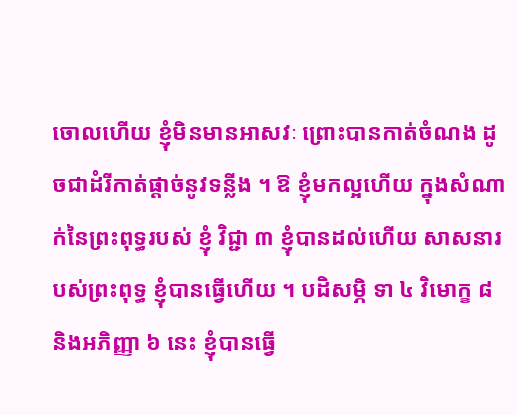ចោលហើយ ខ្ញុំមិនមានអាសវៈ ព្រោះបានកាត់ចំណង ដូចជាដំរីកាត់ផ្តាច់នូវទន្លីង ។ ឱ ខ្ញុំមកល្អហើយ ក្នុងសំណាក់នៃព្រះពុទ្ធរបស់ ខ្ញុំ វិជ្ជា ៣ ខ្ញុំបានដល់ហើយ សាសនារបស់ព្រះពុទ្ធ ខ្ញុំបានធ្វើហើយ ។ បដិសម្ភិ ទា ៤ វិមោក្ខ ៨ និងអភិញ្ញា ៦ នេះ ខ្ញុំបានធ្វើ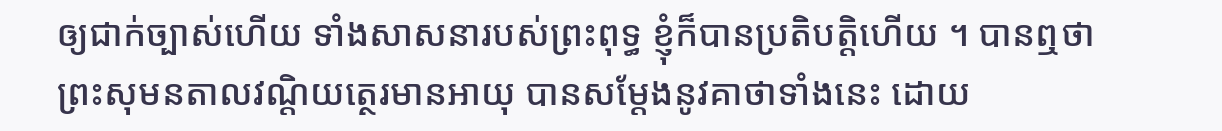ឲ្យជាក់ច្បាស់ហើយ ទាំងសាសនារបស់ព្រះពុទ្ធ ខ្ញុំក៏បានប្រតិបត្តិហើយ ។ បានឮថា ព្រះសុមនតាលវណ្តិយត្ថេរមានអាយុ បានសម្តែងនូវគាថាទាំងនេះ ដោយ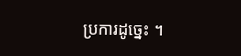ប្រការដូច្នេះ ។